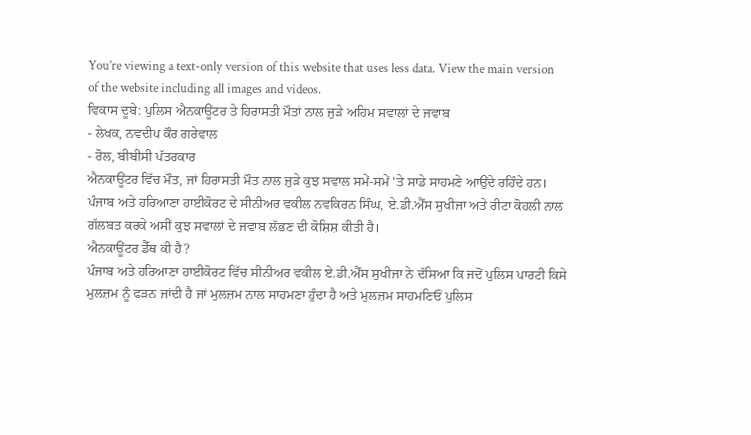You’re viewing a text-only version of this website that uses less data. View the main version of the website including all images and videos.
ਵਿਕਾਸ ਦੂਬੇ: ਪੁਲਿਸ ਐਨਕਾਊਂਟਰ ਤੇ ਹਿਰਾਸਤੀ ਮੌਤਾਂ ਨਾਲ ਜੁੜੇ ਅਹਿਮ ਸਵਾਲਾਂ ਦੇ ਜਵਾਬ
- ਲੇਖਕ, ਨਵਦੀਪ ਕੌਰ ਗਰੇਵਾਲ
- ਰੋਲ, ਬੀਬੀਸੀ ਪੱਤਰਕਾਰ
ਐਨਕਾਊਂਟਰ ਵਿੱਚ ਮੌਤ, ਜਾਂ ਹਿਰਾਸਤੀ ਮੌਤ ਨਾਲ ਜੁੜੇ ਕੁਝ ਸਵਾਲ ਸਮੇਂ-ਸਮੇਂ 'ਤੇ ਸਾਡੇ ਸਾਹਮਣੇ ਆਉਂਦੇ ਰਹਿੰਦੇ ਹਨ।
ਪੰਜਾਬ ਅਤੇ ਹਰਿਆਣਾ ਹਾਈਕੋਰਟ ਦੇ ਸੀਨੀਅਰ ਵਕੀਲ ਨਵਕਿਰਨ ਸਿੰਘ, ਏ.ਡੀ.ਐੱਸ ਸੁਖੀਜਾ ਅਤੇ ਰੀਟਾ ਕੋਹਲੀ ਨਾਲ ਗੱਲਬਤ ਕਰਕੇ ਅਸੀਂ ਕੁਝ ਸਵਾਲਾਂ ਦੇ ਜਵਾਬ ਲੱਭਣ ਦੀ ਕੋਸ਼ਿਸ਼ ਕੀਤੀ ਹੈ।
ਐਨਕਾਊਂਟਰ ਡੈੱਥ ਕੀ ਹੈ?
ਪੰਜਾਬ ਅਤੇ ਹਰਿਆਣਾ ਹਾਈਕੋਰਟ ਵਿੱਚ ਸੀਨੀਅਰ ਵਕੀਲ ਏ.ਡੀ.ਐੱਸ ਸੁਖੀਜਾ ਨੇ ਦੱਸਿਆ ਕਿ ਜਦੋਂ ਪੁਲਿਸ ਪਾਰਟੀ ਕਿਸੇ ਮੁਲਜ਼ਮ ਨੂੰ ਫੜਨ ਜਾਂਦੀ ਹੈ ਜਾਂ ਮੁਲਜ਼ਮ ਨਾਲ ਸਾਹਮਣਾ ਹੁੰਦਾ ਹੈ ਅਤੇ ਮੁਲਜ਼ਮ ਸਾਹਮਣਿਓਂ ਪੁਲਿਸ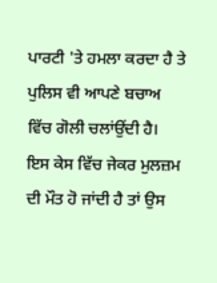ਪਾਰਟੀ 'ਤੇ ਹਮਲਾ ਕਰਦਾ ਹੈ ਤੇ ਪੁਲਿਸ ਵੀ ਆਪਣੇ ਬਚਾਅ ਵਿੱਚ ਗੋਲੀ ਚਲਾਂਉਂਦੀ ਹੈ।
ਇਸ ਕੇਸ ਵਿੱਚ ਜੇਕਰ ਮੁਲਜ਼ਮ ਦੀ ਮੌਤ ਹੋ ਜਾਂਦੀ ਹੈ ਤਾਂ ਉਸ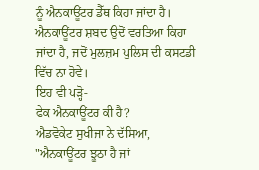ਨੂੰ ਐਨਕਾਊਂਟਰ ਡੈੱਥ ਕਿਹਾ ਜਾਂਦਾ ਹੈ। ਐਨਕਾਊਂਟਰ ਸ਼ਬਦ ਉਦੋਂ ਵਰਤਿਆ ਕਿਹਾ ਜਾਂਦਾ ਹੈ, ਜਦੋਂ ਮੁਲਜ਼ਮ ਪੁਲਿਸ ਦੀ ਕਸਟਡੀ ਵਿੱਚ ਨਾ ਹੋਵੇ।
ਇਹ ਵੀ ਪੜ੍ਹੋ-
ਫੇਕ ਐਨਕਾਊਂਟਰ ਕੀ ਹੈ?
ਐਡਵੋਕੇਟ ਸੁਖੀਜਾ ਨੇ ਦੱਸਿਆ, "ਐਨਕਾਊਂਟਰ ਝੂਠਾ ਹੈ ਜਾਂ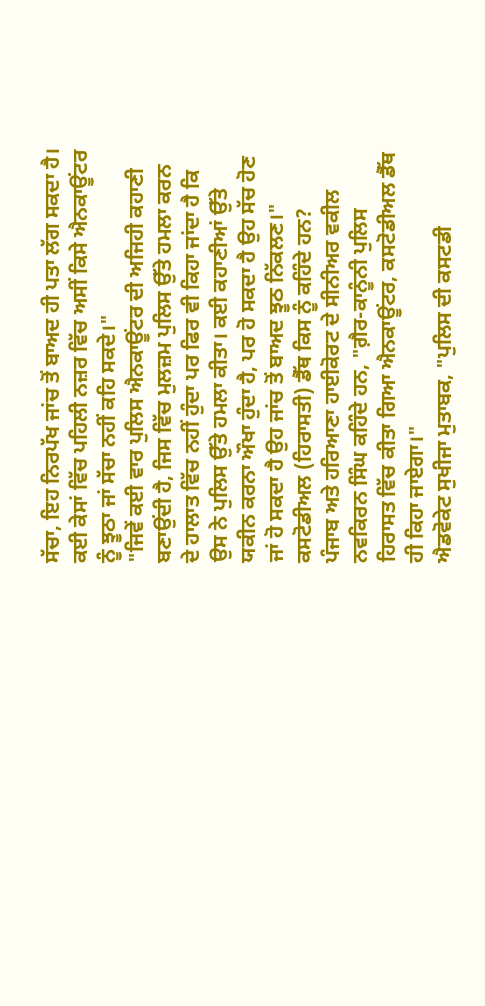ਸੱਚਾ, ਇਹ ਨਿਰਪੱਖ ਜਾਂਚ ਤੋਂ ਬਾਅਦ ਹੀ ਪਤਾ ਲੱਗ ਸਕਦਾ ਹੈ। ਕਈ ਕੇਸਾਂ ਵਿੱਚ ਪਹਿਲੀ ਨਜ਼ਰ ਵਿੱਚ ਅਸੀਂ ਕਿਸੇ ਐਨਕਾਊਂਟਰ ਨੂੰ ਝੂਠਾ ਜਾਂ ਸੱਚਾ ਨਹੀਂ ਕਹਿ ਸਕਦੇ।"
"ਜਿਵੇਂ ਕਈ ਵਾਰ ਪੁਲਿਸ ਐਨਕਾਊਂਟਰ ਦੀ ਅਜਿਹੀ ਕਹਾਣੀ ਬਣਾਉਂਦੀ ਹੈ, ਜਿਸ ਵਿੱਚ ਮੁਲਜ਼ਮ ਪੁਲਿਸ ਉੱਤੇ ਹਮਲਾ ਕਰਨ ਦੇ ਹਾਲਾਤ ਵਿੱਚ ਨਹੀਂ ਹੁੰਦਾ ਪਰ ਫਿਰ ਵੀ ਕਿਹਾ ਜਾਂਦਾ ਹੈ ਕਿ ਉਸ ਨੇ ਪੁਲਿਸ ਉੱਤੇ ਹਮਲਾ ਕੀਤਾ। ਕਈ ਕਹਾਣੀਆਂ ਉੱਤੇ ਯਕੀਨ ਕਰਨਾ ਔਖਾ ਹੁੰਦਾ ਹੈ, ਪਰ ਹੋ ਸਕਦਾ ਹੈ ਉਹ ਸੱਚ ਹੋਣ ਜਾਂ ਹੋ ਸਕਦਾ ਹੈ ਉਹ ਜਾਂਚ ਤੋਂ ਬਾਅਦ ਝੂਠ ਨਿੱਕਲਣ।"
ਕਸਟੋਡੀਅਲ (ਹਿਰਾਸਤੀ) ਡੈੱਥ ਕਿਸ ਨੂੰ ਕਹਿੰਦੇ ਹਨ?
ਪੰਜਾਬ ਅਤੇ ਹਰਿਆਣਾ ਹਾਈਕੋਰਟ ਦੇ ਸੀਨੀਅਰ ਵਕੀਲ ਨਵਕਿਰਨ ਸਿੰਘ ਕਹਿੰਦੇ ਹਨ, "ਗ਼ੈਰ-ਕਾਨੂੰਨੀ ਪੁਲਿਸ ਹਿਰਾਸਤ ਵਿੱਚ ਕੀਤਾ ਗਿਆ ਐਨਕਾਊਂਟਰ, ਕਸਟੋਡੀਅਲ ਡੈੱਥ ਹੀ ਕਿਹਾ ਜਾਏਗਾ।"
ਐਡਵੋਕੇਟ ਸੁਖੀਜਾ ਮੁਤਾਬਕ, "ਪੁਲਿਸ ਦੀ ਕਸਟਡੀ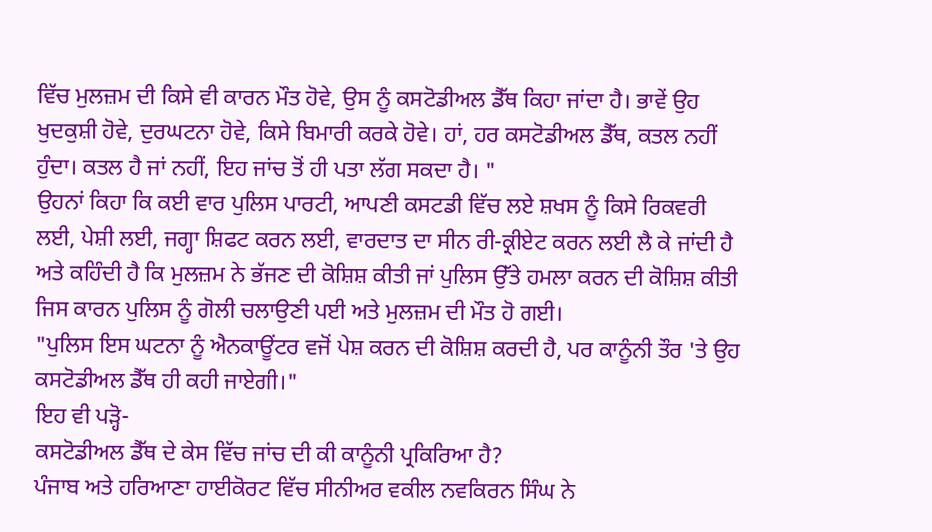ਵਿੱਚ ਮੁਲਜ਼ਮ ਦੀ ਕਿਸੇ ਵੀ ਕਾਰਨ ਮੌਤ ਹੋਵੇ, ਉਸ ਨੂੰ ਕਸਟੋਡੀਅਲ ਡੈੱਥ ਕਿਹਾ ਜਾਂਦਾ ਹੈ। ਭਾਵੇਂ ਉਹ ਖੁਦਕੁਸ਼ੀ ਹੋਵੇ, ਦੁਰਘਟਨਾ ਹੋਵੇ, ਕਿਸੇ ਬਿਮਾਰੀ ਕਰਕੇ ਹੋਵੇ। ਹਾਂ, ਹਰ ਕਸਟੋਡੀਅਲ ਡੈੱਥ, ਕਤਲ ਨਹੀਂ ਹੁੰਦਾ। ਕਤਲ ਹੈ ਜਾਂ ਨਹੀਂ, ਇਹ ਜਾਂਚ ਤੋਂ ਹੀ ਪਤਾ ਲੱਗ ਸਕਦਾ ਹੈ। "
ਉਹਨਾਂ ਕਿਹਾ ਕਿ ਕਈ ਵਾਰ ਪੁਲਿਸ ਪਾਰਟੀ, ਆਪਣੀ ਕਸਟਡੀ ਵਿੱਚ ਲਏ ਸ਼ਖਸ ਨੂੰ ਕਿਸੇ ਰਿਕਵਰੀ ਲਈ, ਪੇਸ਼ੀ ਲਈ, ਜਗ੍ਹਾ ਸ਼ਿਫਟ ਕਰਨ ਲਈ, ਵਾਰਦਾਤ ਦਾ ਸੀਨ ਰੀ-ਕ੍ਰੀਏਟ ਕਰਨ ਲਈ ਲੈ ਕੇ ਜਾਂਦੀ ਹੈ ਅਤੇ ਕਹਿੰਦੀ ਹੈ ਕਿ ਮੁਲਜ਼ਮ ਨੇ ਭੱਜਣ ਦੀ ਕੋਸ਼ਿਸ਼ ਕੀਤੀ ਜਾਂ ਪੁਲਿਸ ਉੱਤੇ ਹਮਲਾ ਕਰਨ ਦੀ ਕੋਸ਼ਿਸ਼ ਕੀਤੀ ਜਿਸ ਕਾਰਨ ਪੁਲਿਸ ਨੂੰ ਗੋਲੀ ਚਲਾਉਣੀ ਪਈ ਅਤੇ ਮੁਲਜ਼ਮ ਦੀ ਮੌਤ ਹੋ ਗਈ।
"ਪੁਲਿਸ ਇਸ ਘਟਨਾ ਨੂੰ ਐਨਕਾਊਂਟਰ ਵਜੋਂ ਪੇਸ਼ ਕਰਨ ਦੀ ਕੋਸ਼ਿਸ਼ ਕਰਦੀ ਹੈ, ਪਰ ਕਾਨੂੰਨੀ ਤੌਰ 'ਤੇ ਉਹ ਕਸਟੋਡੀਅਲ ਡੈੱਥ ਹੀ ਕਹੀ ਜਾਏਗੀ।"
ਇਹ ਵੀ ਪੜ੍ਹੋ-
ਕਸਟੋਡੀਅਲ ਡੈੱਥ ਦੇ ਕੇਸ ਵਿੱਚ ਜਾਂਚ ਦੀ ਕੀ ਕਾਨੂੰਨੀ ਪ੍ਰਕਿਰਿਆ ਹੈ?
ਪੰਜਾਬ ਅਤੇ ਹਰਿਆਣਾ ਹਾਈਕੋਰਟ ਵਿੱਚ ਸੀਨੀਅਰ ਵਕੀਲ ਨਵਕਿਰਨ ਸਿੰਘ ਨੇ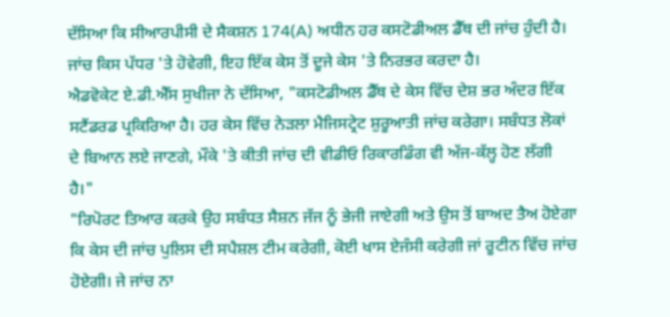ਦੱਸਿਆ ਕਿ ਸੀਆਰਪੀਸੀ ਦੇ ਸੈਕਸ਼ਨ 174(A) ਅਧੀਨ ਹਰ ਕਸਟੋਡੀਅਲ ਡੈੱਥ ਦੀ ਜਾਂਚ ਹੁੰਦੀ ਹੈ। ਜਾਂਚ ਕਿਸ ਪੱਧਰ 'ਤੇ ਹੋਵੇਗੀ, ਇਹ ਇੱਕ ਕੇਸ ਤੋਂ ਦੂਜੇ ਕੇਸ 'ਤੇ ਨਿਰਭਰ ਕਰਦਾ ਹੈ।
ਐਡਵੋਕੇਟ ਏ.ਡੀ.ਐੱਸ ਸੁਖੀਜਾ ਨੇ ਦੱਸਿਆ, "ਕਸਟੋਡੀਅਲ ਡੈੱਥ ਦੇ ਕੇਸ ਵਿੱਚ ਦੇਸ਼ ਭਰ ਅੰਦਰ ਇੱਕ ਸਟੈਂਡਰਡ ਪ੍ਰਕਿਰਿਆ ਹੈ। ਹਰ ਕੇਸ ਵਿੱਚ ਨੇੜਲਾ ਮੈਜਿਸਟ੍ਰੇਟ ਸ਼ੁਰੂਆਤੀ ਜਾਂਚ ਕਰੇਗਾ। ਸਬੰਧਤ ਲੋਕਾਂ ਦੇ ਬਿਆਨ ਲਏ ਜਾਣਗੇ, ਮੌਕੇ 'ਤੇ ਕੀਤੀ ਜਾਂਚ ਦੀ ਵੀਡੀਓ ਰਿਕਾਰਡਿੰਗ ਵੀ ਅੱਜ-ਕੱਲ੍ਹ ਹੋਣ ਲੱਗੀ ਹੈ।"
"ਰਿਪੋਰਟ ਤਿਆਰ ਕਰਕੇ ਉਹ ਸਬੰਧਤ ਸੈਸ਼ਨ ਜੱਜ ਨੂੰ ਭੇਜੀ ਜਾਏਗੀ ਅਤੇ ਉਸ ਤੋਂ ਬਾਅਦ ਤੈਅ ਹੋਏਗਾ ਕਿ ਕੇਸ ਦੀ ਜਾਂਚ ਪੁਲਿਸ ਦੀ ਸਪੈਸ਼ਲ ਟੀਮ ਕਰੇਗੀ, ਕੋਈ ਖਾਸ ਏਜੰਸੀ ਕਰੇਗੀ ਜਾਂ ਰੂਟੀਨ ਵਿੱਚ ਜਾਂਚ ਹੋਏਗੀ। ਜੇ ਜਾਂਚ ਨਾ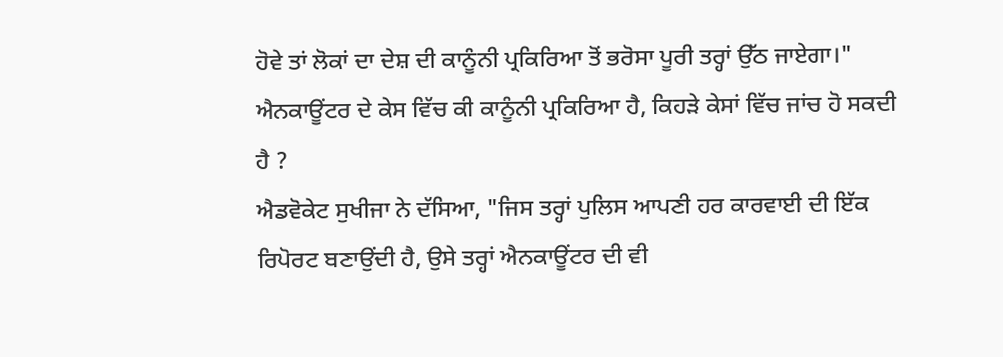ਹੋਵੇ ਤਾਂ ਲੋਕਾਂ ਦਾ ਦੇਸ਼ ਦੀ ਕਾਨੂੰਨੀ ਪ੍ਰਕਿਰਿਆ ਤੋਂ ਭਰੋਸਾ ਪੂਰੀ ਤਰ੍ਹਾਂ ਉੱਠ ਜਾਏਗਾ।"
ਐਨਕਾਊਂਟਰ ਦੇ ਕੇਸ ਵਿੱਚ ਕੀ ਕਾਨੂੰਨੀ ਪ੍ਰਕਿਰਿਆ ਹੈ, ਕਿਹੜੇ ਕੇਸਾਂ ਵਿੱਚ ਜਾਂਚ ਹੋ ਸਕਦੀ ਹੈ ?
ਐਡਵੋਕੇਟ ਸੁਖੀਜਾ ਨੇ ਦੱਸਿਆ, "ਜਿਸ ਤਰ੍ਹਾਂ ਪੁਲਿਸ ਆਪਣੀ ਹਰ ਕਾਰਵਾਈ ਦੀ ਇੱਕ ਰਿਪੋਰਟ ਬਣਾਉਂਦੀ ਹੈ, ਉਸੇ ਤਰ੍ਹਾਂ ਐਨਕਾਊਂਟਰ ਦੀ ਵੀ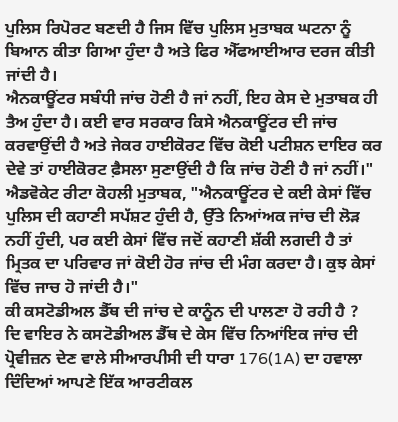ਪੁਲਿਸ ਰਿਪੋਰਟ ਬਣਦੀ ਹੈ ਜਿਸ ਵਿੱਚ ਪੁਲਿਸ ਮੁਤਾਬਕ ਘਟਨਾ ਨੂੰ ਬਿਆਨ ਕੀਤਾ ਗਿਆ ਹੁੰਦਾ ਹੈ ਅਤੇ ਫਿਰ ਐੱਫਆਈਆਰ ਦਰਜ ਕੀਤੀ ਜਾਂਦੀ ਹੈ।
ਐਨਕਾਊਂਟਰ ਸਬੰਧੀ ਜਾਂਚ ਹੋਣੀ ਹੈ ਜਾਂ ਨਹੀਂ, ਇਹ ਕੇਸ ਦੇ ਮੁਤਾਬਕ ਹੀ ਤੈਅ ਹੁੰਦਾ ਹੈ। ਕਈ ਵਾਰ ਸਰਕਾਰ ਕਿਸੇ ਐਨਕਾਊਂਟਰ ਦੀ ਜਾਂਚ ਕਰਵਾਉਂਦੀ ਹੈ ਅਤੇ ਜੇਕਰ ਹਾਈਕੋਰਟ ਵਿੱਚ ਕੋਈ ਪਟੀਸ਼ਨ ਦਾਇਰ ਕਰ ਦੇਵੇ ਤਾਂ ਹਾਈਕੋਰਟ ਫ਼ੈਸਲਾ ਸੁਣਾਉਂਦੀ ਹੈ ਕਿ ਜਾਂਚ ਹੋਣੀ ਹੈ ਜਾਂ ਨਹੀਂ।"
ਐਡਵੋਕੇਟ ਰੀਟਾ ਕੋਹਲੀ ਮੁਤਾਬਕ, "ਐਨਕਾਊਂਟਰ ਦੇ ਕਈ ਕੇਸਾਂ ਵਿੱਚ ਪੁਲਿਸ ਦੀ ਕਹਾਣੀ ਸਪੱਸ਼ਟ ਹੁੰਦੀ ਹੈ, ਉੱਤੇ ਨਿਆਂਅਕ ਜਾਂਚ ਦੀ ਲੋੜ ਨਹੀਂ ਹੁੰਦੀ, ਪਰ ਕਈ ਕੇਸਾਂ ਵਿੱਚ ਜਦੋਂ ਕਹਾਣੀ ਸ਼ੱਕੀ ਲਗਦੀ ਹੈ ਤਾਂ ਮ੍ਰਿਤਕ ਦਾ ਪਰਿਵਾਰ ਜਾਂ ਕੋਈ ਹੋਰ ਜਾਂਚ ਦੀ ਮੰਗ ਕਰਦਾ ਹੈ। ਕੁਝ ਕੇਸਾਂ ਵਿੱਚ ਜਾਚ ਹੋ ਜਾਂਦੀ ਹੈ।"
ਕੀ ਕਸਟੋਡੀਅਲ ਡੈੱਥ ਦੀ ਜਾਂਚ ਦੇ ਕਾਨੂੰਨ ਦੀ ਪਾਲਣਾ ਹੋ ਰਹੀ ਹੈ ?
ਦਿ ਵਾਇਰ ਨੇ ਕਸਟੋਡੀਅਲ ਡੈੱਥ ਦੇ ਕੇਸ ਵਿੱਚ ਨਿਆਂਇਕ ਜਾਂਚ ਦੀ ਪ੍ਰੋਵੀਜ਼ਨ ਦੇਣ ਵਾਲੇ ਸੀਆਰਪੀਸੀ ਦੀ ਧਾਰਾ 176(1A) ਦਾ ਹਵਾਲਾ ਦਿੰਦਿਆਂ ਆਪਣੇ ਇੱਕ ਆਰਟੀਕਲ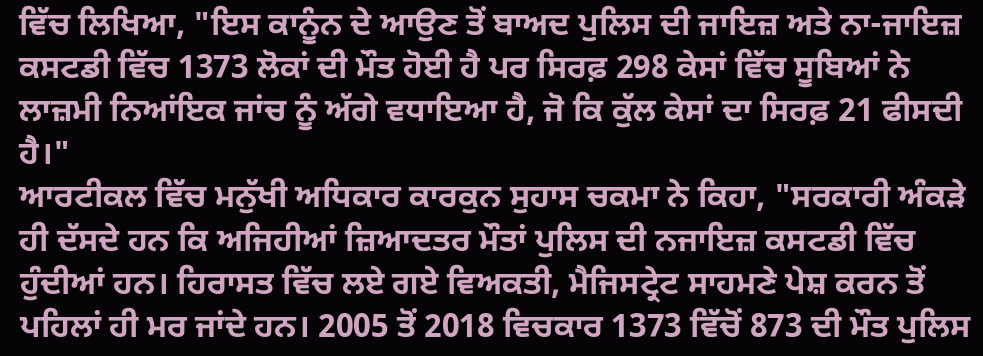ਵਿੱਚ ਲਿਖਿਆ, "ਇਸ ਕਾਨੂੰਨ ਦੇ ਆਉਣ ਤੋਂ ਬਾਅਦ ਪੁਲਿਸ ਦੀ ਜਾਇਜ਼ ਅਤੇ ਨਾ-ਜਾਇਜ਼ ਕਸਟਡੀ ਵਿੱਚ 1373 ਲੋਕਾਂ ਦੀ ਮੌਤ ਹੋਈ ਹੈ ਪਰ ਸਿਰਫ਼ 298 ਕੇਸਾਂ ਵਿੱਚ ਸੂਬਿਆਂ ਨੇ ਲਾਜ਼ਮੀ ਨਿਆਂਇਕ ਜਾਂਚ ਨੂੰ ਅੱਗੇ ਵਧਾਇਆ ਹੈ, ਜੋ ਕਿ ਕੁੱਲ ਕੇਸਾਂ ਦਾ ਸਿਰਫ਼ 21 ਫੀਸਦੀ ਹੈ।"
ਆਰਟੀਕਲ ਵਿੱਚ ਮਨੁੱਖੀ ਅਧਿਕਾਰ ਕਾਰਕੁਨ ਸੁਹਾਸ ਚਕਮਾ ਨੇ ਕਿਹਾ, "ਸਰਕਾਰੀ ਅੰਕੜੇ ਹੀ ਦੱਸਦੇ ਹਨ ਕਿ ਅਜਿਹੀਆਂ ਜ਼ਿਆਦਤਰ ਮੌਤਾਂ ਪੁਲਿਸ ਦੀ ਨਜਾਇਜ਼ ਕਸਟਡੀ ਵਿੱਚ ਹੁੰਦੀਆਂ ਹਨ। ਹਿਰਾਸਤ ਵਿੱਚ ਲਏ ਗਏ ਵਿਅਕਤੀ, ਮੈਜਿਸਟ੍ਰੇਟ ਸਾਹਮਣੇ ਪੇਸ਼ ਕਰਨ ਤੋਂ ਪਹਿਲਾਂ ਹੀ ਮਰ ਜਾਂਦੇ ਹਨ। 2005 ਤੋਂ 2018 ਵਿਚਕਾਰ 1373 ਵਿੱਚੋਂ 873 ਦੀ ਮੌਤ ਪੁਲਿਸ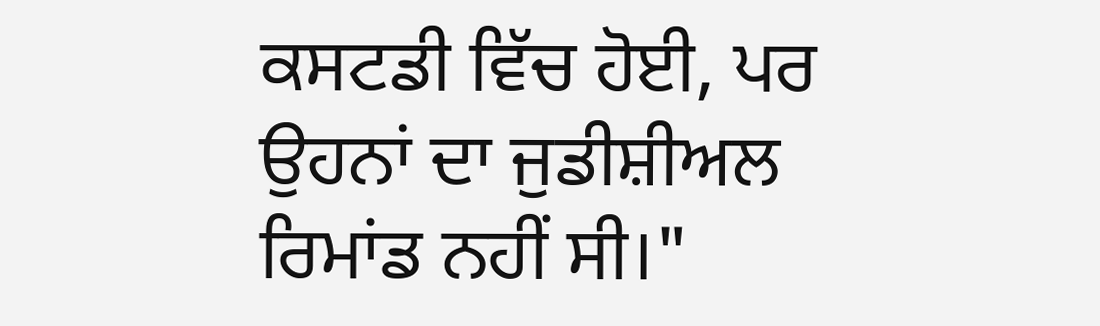ਕਸਟਡੀ ਵਿੱਚ ਹੋਈ, ਪਰ ਉਹਨਾਂ ਦਾ ਜੁਡੀਸ਼ੀਅਲ ਰਿਮਾਂਡ ਨਹੀਂ ਸੀ।"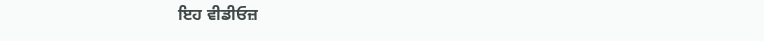ਇਹ ਵੀਡੀਓਜ਼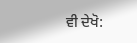ਵੀ ਦੇਖੋ: